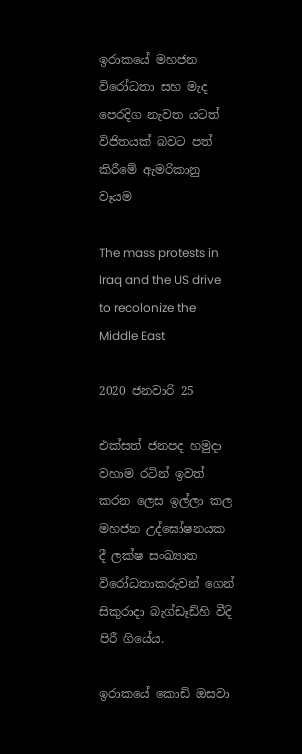ඉරාකයේ මහජන විරෝධතා සහ මැද පෙරදිග නැවත යටත් විජිතයක් බවට පත් කිරීමේ ඇමරිකානු වෑයම

The mass protests in Iraq and the US drive to recolonize the Middle East

2020 ජනවාරි 25

එක්සත් ජනපද හමුදා වහාම රටින් ඉවත් කරන ලෙස ඉල්ලා කල මහජන උද්ඝෝෂනයක දී ලක්ෂ සංඛ්‍යාත විරෝධතාකරුවන් ගෙන් සිකුරාදා බැග්ඩෑඩ්හි වීදි පිරී ගියේය.

ඉරාකයේ කොඩි ඔසවා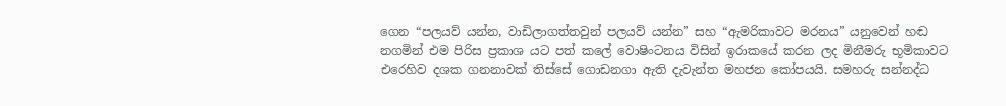ගෙන “පලයව් යන්න, වාඩිලාගත්තවුන් පලයව් යන්න” සහ “ඇමරිකාවට මරනය” යනුවෙන් හඬ නගමින් එම පිරිස ප්‍රකාශ යට පත් කලේ වොෂිංටනය විසින් ඉරාකයේ කරන ලද මිනීමරු භූමිකාවට එරෙහිව දශක ගනනාවක් තිස්සේ ගොඩනගා ඇති දැවැන්ත මහජන කෝපයයි. සමහරු සන්නද්ධ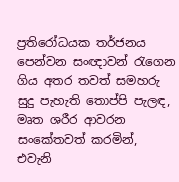ප්‍රතිරෝධයක තර්ජනය පෙන්වන සංඥාවන් රැගෙන ගිය අතර තවත් සමහරු සුදු පැහැති තොප්පි පැලඳ, මෘත ශරීර ආවරන සංකේතවත් කරමින්, එවැනි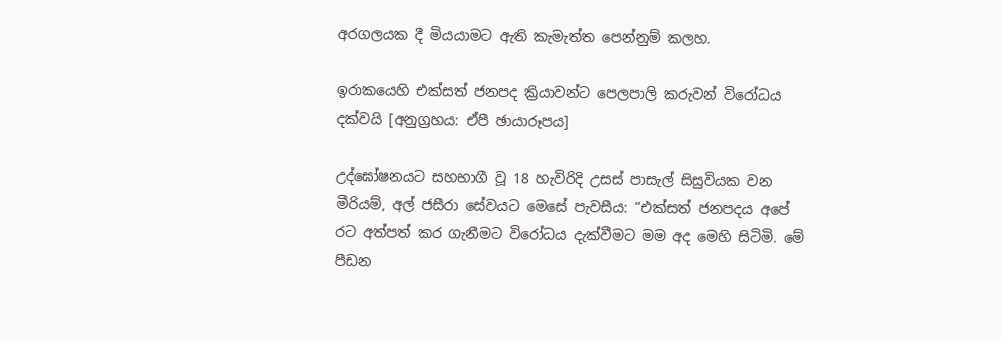අරගලයක දී මියයාමට ඇති කැමැත්ත පෙන්නුම් කලහ.

ඉරාකයෙහි එක්සත් ජනපද ක්‍රියාවන්ට පෙලපාලි කරුවන් විරෝධය දක්වයි [අනුග්‍රහය: ඒපී ඡායාරූපය]

උද්ඝෝෂනයට සහභාගී වූ 18 හැවිරිදි උසස් පාසැල් සිසුවියක වන මීරියම්, අල් ජසීරා සේවයට මෙසේ පැවසීය: “එක්සත් ජනපදය අපේ රට අත්පත් කර ගැනීමට විරෝධය දැක්වීමට මම අද මෙහි සිටිමි. මේ පීඩන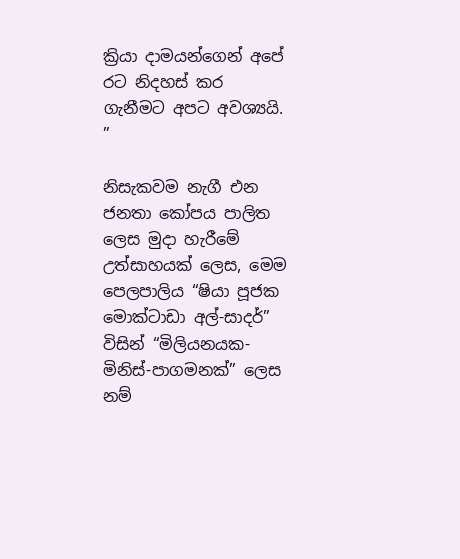ක්‍රියා දාමයන්ගෙන් අපේ රට නිදහස් කර ගැනීමට අපට අවශ්‍යයි. ”

නිසැකවම නැගී එන ජනතා කෝපය පාලිත ලෙස මුදා හැරීමේ උත්සාහයක් ලෙස, මෙම පෙලපාලිය “ෂියා පූජක මොක්ටාඩා අල්-සාදර්” විසින් “මිලියනයක-මිනිස්-පාගමනක්” ලෙස නම්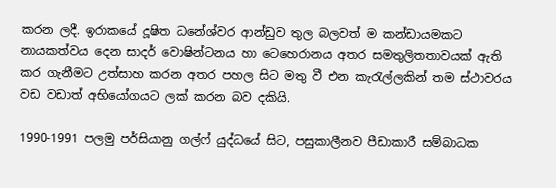කරන ලදී. ඉරාකයේ දූෂිත ධනේශ්වර ආන්ඩුව තුල බලවත් ම කන්ඩායමකට නායකත්වය දෙන සාදර් වොෂින්ටනය හා ටෙහෙරානය අතර සමතුලිතතාවයක් ඇති කර ගැනීමට උත්සාහ කරන අතර පහල සිට මතු වී එන කැරැල්ලකින් තම ස්ථාවරය වඩ වඩාත් අභියෝගයට ලක් කරන බව දකියි.

1990-1991 පලමු පර්සියානු ගල්ෆ් යුද්ධයේ සිට, පසුකාලීනව පීඩාකාරී සම්බාධක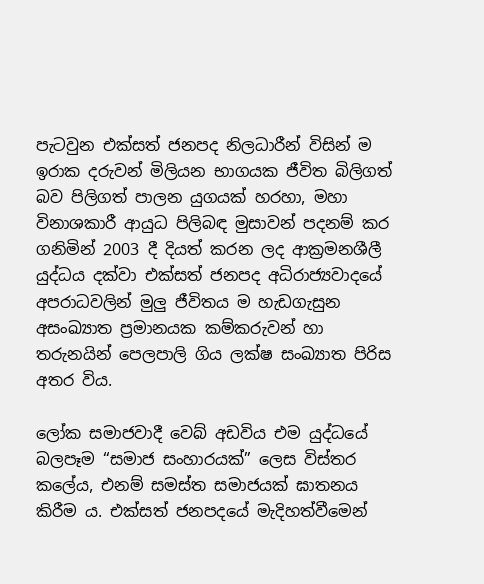පැටවුන එක්සත් ජනපද නිලධාරීන් විසින් ම ඉරාක දරුවන් මිලියන භාගයක ජීවිත බිලිගත් බව පිලිගත් පාලන යුගයක් හරහා, මහා විනාශකාරී ආයුධ පිලිබඳ මුසාවන් පදනම් කර ගනිමින් 2003 දී දියත් කරන ලද ආක්‍රමනශීලී යුද්ධය දක්වා එක්සත් ජනපද අධිරාජ්‍යවාදයේ අපරාධවලින් මුලු ජීවිතය ම හැඩගැසුන අසංඛ්‍යාත ප්‍රමානයක කම්කරුවන් හා තරුනයින් පෙලපාලි ගිය ලක්ෂ සංඛ්‍යාත පිරිස අතර විය.

ලෝක සමාජවාදී වෙබ් අඩවිය එම යුද්ධයේ බලපෑම “සමාජ සංහාරයක්” ලෙස විස්තර කලේය, එනම් සමස්ත සමාජයක් ඝාතනය කිරීම ය. එක්සත් ජනපදයේ මැදිහත්වීමෙන්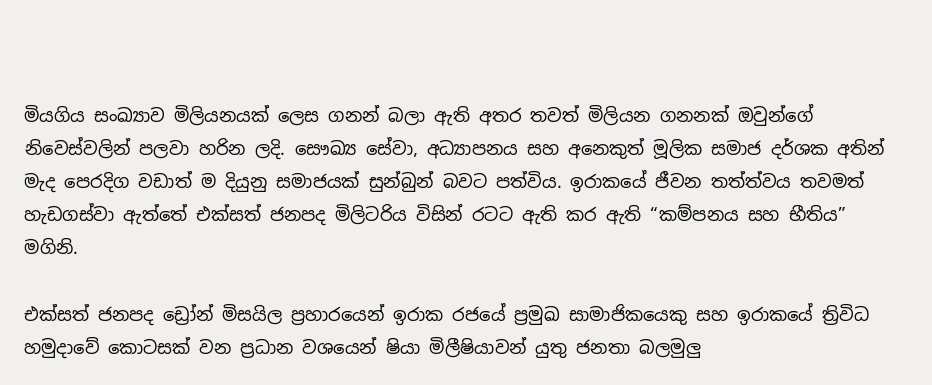මියගිය සංඛ්‍යාව මිලියනයක් ලෙස ගනන් බලා ඇති අතර තවත් මිලියන ගනනක් ඔවුන්ගේ නිවෙස්වලින් පලවා හරින ලදි. සෞඛ්‍ය සේවා, අධ්‍යාපනය සහ අනෙකුත් මූලික සමාජ දර්ශක අතින් මැද පෙරදිග වඩාත් ම දියුනු සමාජයක් සුන්බුන් බවට පත්විය. ඉරාකයේ ජීවන තත්ත්වය තවමත් හැඩගස්වා ඇත්තේ එක්සත් ජනපද මිලිටරිය විසින් රටට ඇති කර ඇති “කම්පනය සහ භීතිය” මගිනි.

එක්සත් ජනපද ඩ්‍රෝන් මිසයිල ප්‍රහාරයෙන් ඉරාක රජයේ ප්‍රමුඛ සාමාජිකයෙකු සහ ඉරාකයේ ත්‍රිවිධ හමුදාවේ කොටසක් වන ප්‍රධාන වශයෙන් ෂියා මිලීෂියාවන් යුතු ජනතා බලමුලු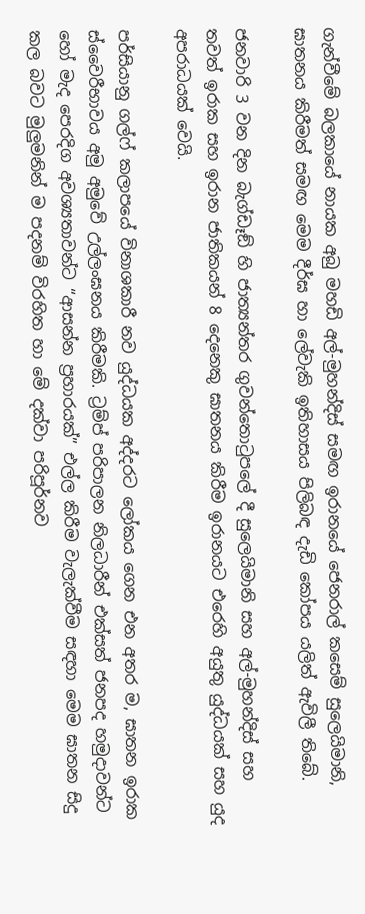ගැන්වීමේ බලකායේ නායක අබු මහඩි අල්-මුහන්දිස් සමඟ ඉරානයේ ජෙනරාල් කසෙම් සුලෙයිමානි, ඝාතනය කිරීමත් සමඟ මෙම දීර්ඝ හා ලේවැකි ඉතිහාසය පිලිබඳ දැඩි කෝපය යලිත් ඇවිලී තිබේ.

ජනවාරි 3 වන දින බැග්ඩෑඞ් හි ජාත්‍යන්තර ගුවන්තොටුපලේ දී සුලෙයිමානි සහ අල්-මුහන්දිස් සහ තවත් ඉරාක සහ ඉරාන ජාතිකයන් 8 දෙනෙකු ඝාතනය කිරීම ඉරානයට එරෙහි අයුතු යුද්ධයක් සහ යුද අපරාධයක් වෙයි.

පර්සියානු ගල්ෆ් කලාපයේ විනාශකාරී නව යුද්ධයක අද්දරට ලෝකය ගෙන එන අතර ම, ඝාතන ඉරාක ස්වෛරීභාවය අමු අමුවේ උල්ලංඝනය කිරීමකි. ට්‍රම්ප් පරිපාලන නිලධාරීන් එක්සත් ජනපද හමුදාවන්ට හෝ මැද පෙරදිග අවශ්‍යතාවන්ට “ආසන්න ප්‍රහාරයක්” එල්ල කිරීම වැලැක්වීම සඳහා මෙම ඝාතන සිදු කල බවට මුලුමනින් ම පදනම් විරහිත හා මේ දක්වා පරිපූර්නව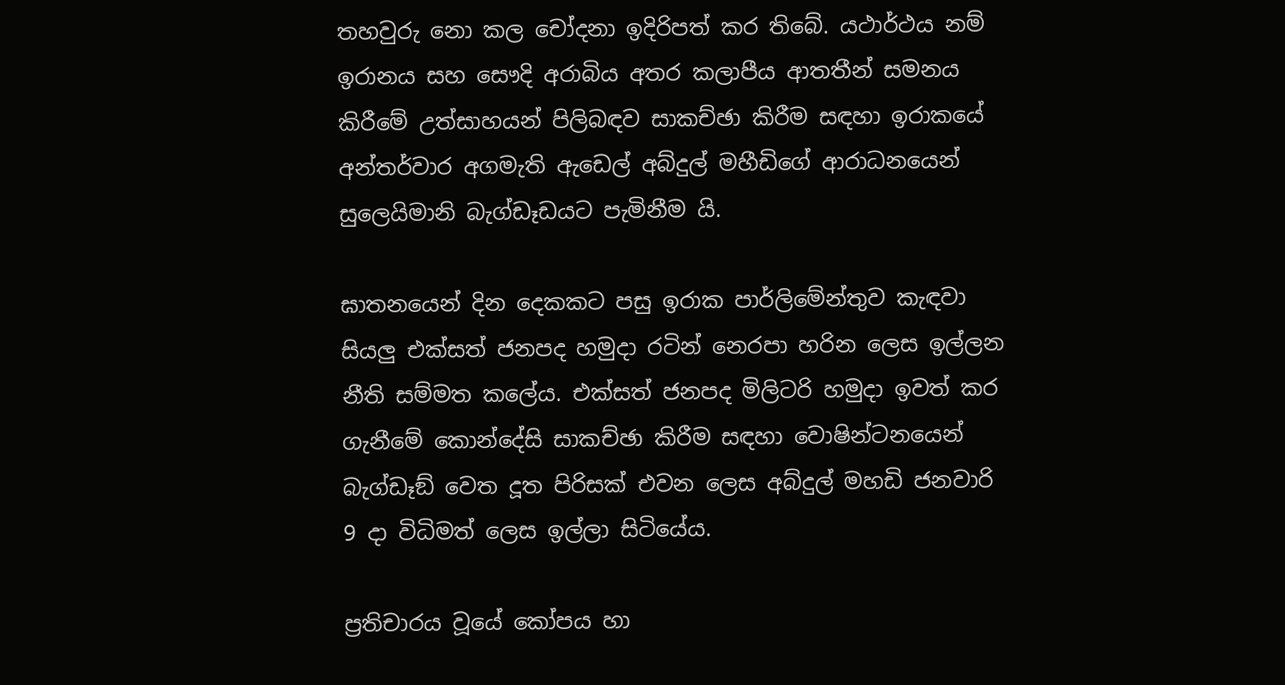තහවුරු නො කල චෝදනා ඉදිරිපත් කර තිබේ. යථාර්ථය නම් ඉරානය සහ සෞදි අරාබිය අතර කලාපීය ආතතීන් සමනය කිරීමේ උත්සාහයන් පිලිබඳව සාකච්ඡා කිරීම සඳහා ඉරාකයේ අන්තර්වාර අගමැති ඇඩෙල් අබ්දුල් මහීඩිගේ ආරාධනයෙන් සුලෙයිමානි බැග්ඩෑඩයට පැමිනීම යි.

ඝාතනයෙන් දින දෙකකට පසු ඉරාක පාර්ලිමේන්තුව කැඳවා සියලු එක්සත් ජනපද හමුදා රටින් නෙරපා හරින ලෙස ඉල්ලන නීති සම්මත කලේය. එක්සත් ජනපද මිලිටරි හමුදා ඉවත් කර ගැනීමේ කොන්දේසි සාකච්ඡා කිරීම සඳහා වොෂින්ටනයෙන් බැග්ඩෑඞ් වෙත දූත පිරිසක් එවන ලෙස අබ්දුල් මහඩි ජනවාරි 9 දා විධිමත් ලෙස ඉල්ලා සිටියේය.

ප්‍රතිචාරය වූයේ කෝපය හා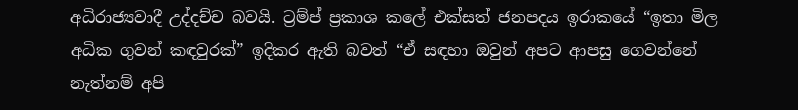අධිරාජ්‍යවාදී උද්දච්ච බවයි. ට්‍රම්ප් ප්‍රකාශ කලේ එක්සත් ජනපදය ඉරාකයේ “ඉතා මිල අධික ගුවන් කඳවුරක්” ඉදිකර ඇති බවත් “ඒ සඳහා ඔවුන් අපට ආපසු ගෙවන්නේ නැත්නම් අපි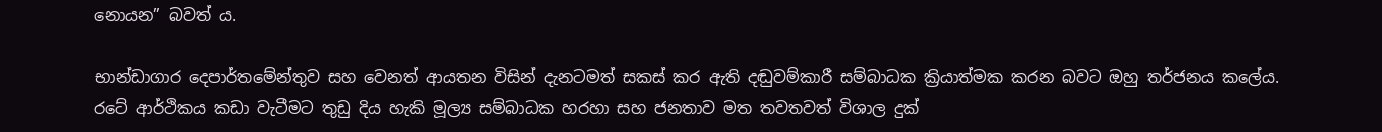නොයන” බවත් ය.

භාන්ඩාගාර දෙපාර්තමේන්තුව සහ වෙනත් ආයතන විසින් දැනටමත් සකස් කර ඇති දඬුවම්කාරී සම්බාධක ක්‍රියාත්මක කරන බවට ඔහු තර්ජනය කලේය. රටේ ආර්ථිකය කඩා වැටීමට තුඩු දිය හැකි මූල්‍ය සම්බාධක හරහා සහ ජනතාව මත තවතවත් විශාල දුක්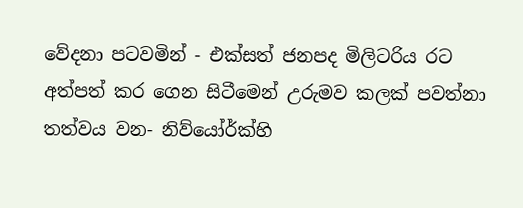වේදනා පටවමින් - එක්සත් ජනපද මිලිටරිය රට අත්පත් කර ගෙන සිටීමෙන් උරුමව කලක් පවත්නා තත්වය වන- නිව්යෝර්ක්හි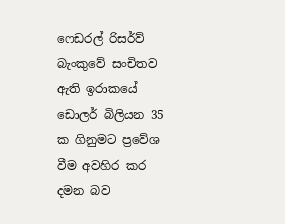ෆෙඩරල් රිසර්ව් බැංකුවේ සංචිතව ඇති ඉරාකයේ ඩොලර් බිලියන 35 ක ගිනුමට ප්‍රවේශ වීම අවහිර කර දමන බව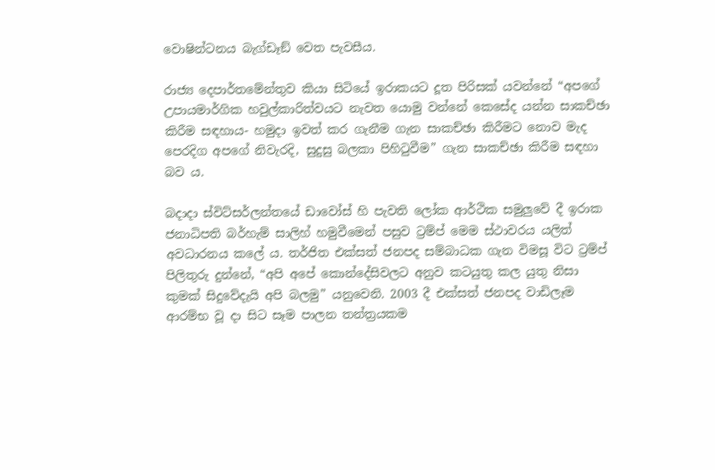වොෂින්ටනය බැග්ඩෑඞ් වෙත පැවසීය.

රාජ්‍ය දෙපාර්තමේන්තුව කියා සිටියේ ඉරාකයට දූත පිරිසක් යවන්නේ “අපගේ උපායමාර්ගික හවුල්කාරිත්වයට නැවත යොමු වන්නේ කෙසේද යන්න සාකච්ඡා කිරීම සඳහාය- හමුදා ඉවත් කර ගැනීම ගැන සාකච්ඡා කිරීමට නොව මැද පෙරදිග අපගේ නිවැරදි, සුදුසු බලකා පිහිටුවීම” ගැන සාකච්ඡා කිරීම සඳහා බව ය.

බදාදා ස්විට්සර්ලන්තයේ ඩාවෝස් හි පැවති ලෝක ආර්ථික සමුලුවේ දී ඉරාක ජනාධිපති බර්හැම් සාලිහ් හමුවීමෙන් පසුව ට්‍රම්ප් මෙම ස්ථාවරය යලිත් අවධාරනය කලේ ය. තර්ජිත එක්සත් ජනපද සම්බාධක ගැන විමසූ විට ට්‍රම්ප් පිලිතුරු දුන්නේ, “අපි අපේ කොන්දේසිවලට අනුව කටයුතු කල යුතු නිසා කුමක් සිදුවේදැයි අපි බලමු” යනුවෙනි. 2003 දී එක්සත් ජනපද වාඩිලෑම ආරම්භ වූ දා සිට සෑම පාලන තන්ත්‍රයකම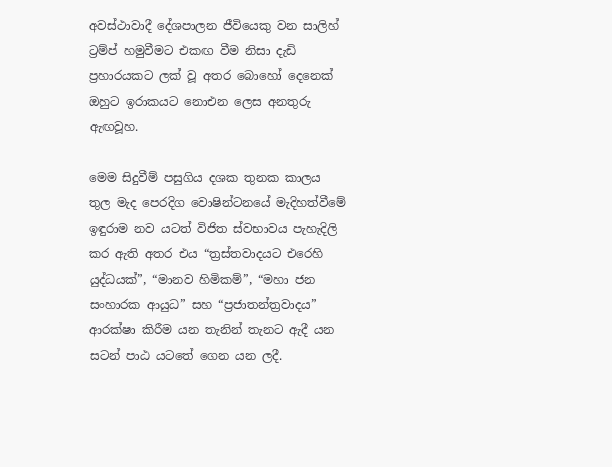අවස්ථාවාදී දේශපාලන ජීවියෙකු වන සාලිහ් ට්‍රම්ප් හමුවීමට එකඟ වීම නිසා දැඩි ප්‍රහාරයකට ලක් වූ අතර බොහෝ දෙනෙක් ඔහුට ඉරාකයට නොඑන ලෙස අනතුරු ඇඟවූහ.

මෙම සිදුවීම් පසුගිය දශක තුනක කාලය තුල මැද පෙරදිග වොෂින්ටනයේ මැදිහත්වීමේ ඉඳුරාම නව යටත් විජිත ස්වභාවය පැහැදිලි කර ඇති අතර එය “ත්‍රස්තවාදයට එරෙහි යුද්ධයක්”, “මානව හිමිකම්”, “මහා ජන සංහාරක ආයුධ” සහ “ප්‍රජාතන්ත්‍රවාදය” ආරක්ෂා කිරීම යන තැනින් තැනට ඇදී යන සටන් පාඨ යටතේ ගෙන යන ලදී.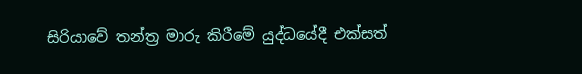සිරියාවේ තන්ත්‍ර මාරු කිරීමේ යුද්ධයේදී එක්සත්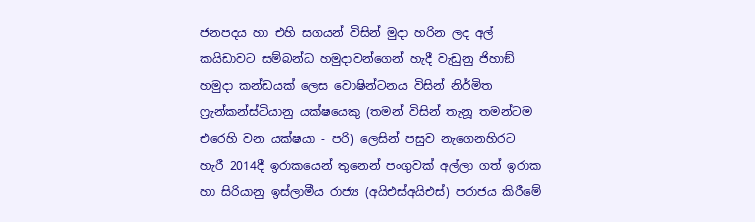ජනපදය හා එහි සගයන් විසින් මුදා හරින ලද අල් කයිඩාවට සම්බන්ධ හමුදාවන්ගෙන් හැදී වැඩුනු ජිහාඞ් හමුදා කන්ඩයක් ලෙස වොෂින්ටනය විසින් නිර්මිත ෆ්‍රැන්කන්ස්ටියානු යක්ෂයෙකු (තමන් විසින් තැනූ තමන්ටම එරෙහි වන යක්ෂයා - පරි) ලෙසින් පසුව නැගෙනහිරට හැරී 2014දී ඉරාකයෙන් තුනෙන් පංගුවක් අල්ලා ගත් ඉරාක හා සිරියානු ඉස්ලාමීය රාජ්‍ය (අයිඑස්අයිඑස්) පරාජය කිරීමේ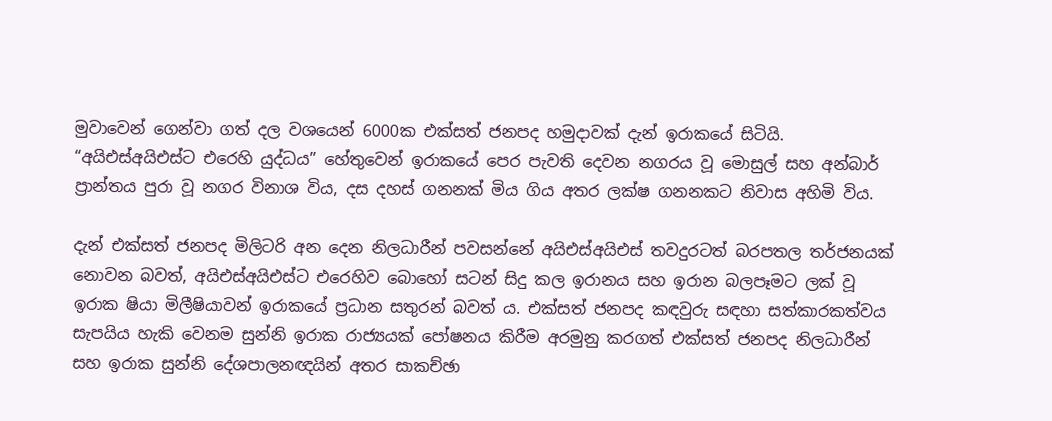මුවාවෙන් ගෙන්වා ගත් දල වශයෙන් 6000ක එක්සත් ජනපද හමුදාවක් දැන් ඉරාකයේ සිටියි. “අයිඑස්අයිඑස්ට එරෙහි යුද්ධය” හේතුවෙන් ඉරාකයේ පෙර පැවති දෙවන නගරය වූ මොසුල් සහ අන්බාර් ප්‍රාන්තය පුරා වූ නගර විනාශ විය, දස දහස් ගනනක් මිය ගිය අතර ලක්ෂ ගනනකට නිවාස අහිමි විය.

දැන් එක්සත් ජනපද මිලිටරි අන දෙන නිලධාරීන් පවසන්නේ අයිඑස්අයිඑස් තවදුරටත් බරපතල තර්ජනයක් නොවන බවත්, අයිඑස්අයිඑස්ට එරෙහිව බොහෝ සටන් සිදු කල ඉරානය සහ ඉරාන බලපෑමට ලක් වූ ඉරාක ෂියා මිලීෂියාවන් ඉරාකයේ ප්‍රධාන සතුරන් බවත් ය. එක්සත් ජනපද කඳවුරු සඳහා සත්කාරකත්වය සැපයිය හැකි වෙනම සුන්නි ඉරාක රාජ්‍යයක් පෝෂනය කිරීම අරමුනු කරගත් එක්සත් ජනපද නිලධාරීන් සහ ඉරාක සුන්නි දේශපාලනඥයින් අතර සාකච්ඡා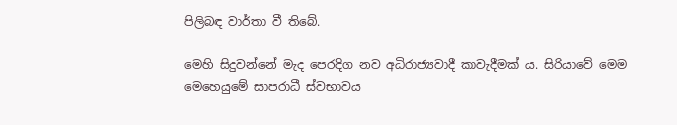පිලිබඳ වාර්තා වී තිබේ.

මෙහි සිදුවන්නේ මැද පෙරදිග නව අධිරාජ්‍යවාදී කාවැදීමක් ය. සිරියාවේ මෙම මෙහෙයුමේ සාපරාධී ස්වභාවය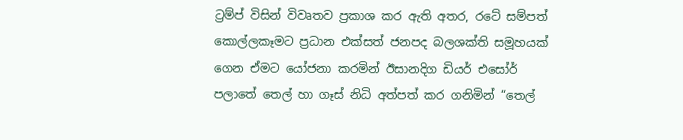ට්‍රම්ප් විසින් විවෘතව ප්‍රකාශ කර ඇති අතර, රටේ සම්පත් කොල්ලකෑමට ප්‍රධාන එක්සත් ජනපද බලශක්ති සමූහයක් ගෙන ඒමට යෝජනා කරමින් ඊසානදිග ඩියර් එසෝර් පලාතේ තෙල් හා ගෑස් නිධි අත්පත් කර ගනිමින් “තෙල්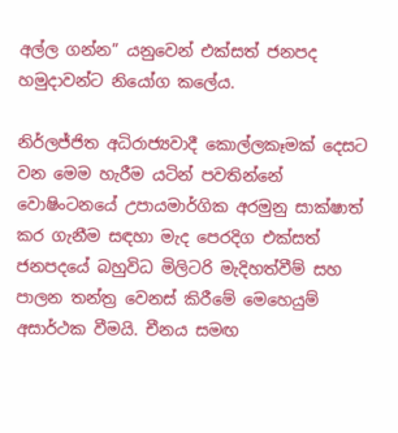අල්ල ගන්න” යනුවෙන් එක්සත් ජනපද හමුදාවන්ට නියෝග කලේය.

නිර්ලජ්ජිත අධිරාජ්‍යවාදී කොල්ලකෑමක් දෙසට වන මෙම හැරීම යටින් පවතින්නේ වොෂිංටනයේ උපායමාර්ගික අරමුනු සාක්ෂාත් කර ගැනීම සඳහා මැද පෙරදිග එක්සත් ජනපදයේ බහුවිධ මිලිටරි මැදිහත්වීම් සහ පාලන තන්ත්‍ර වෙනස් කිරීමේ මෙහෙයුම් අසාර්ථක වීමයි. චීනය සමඟ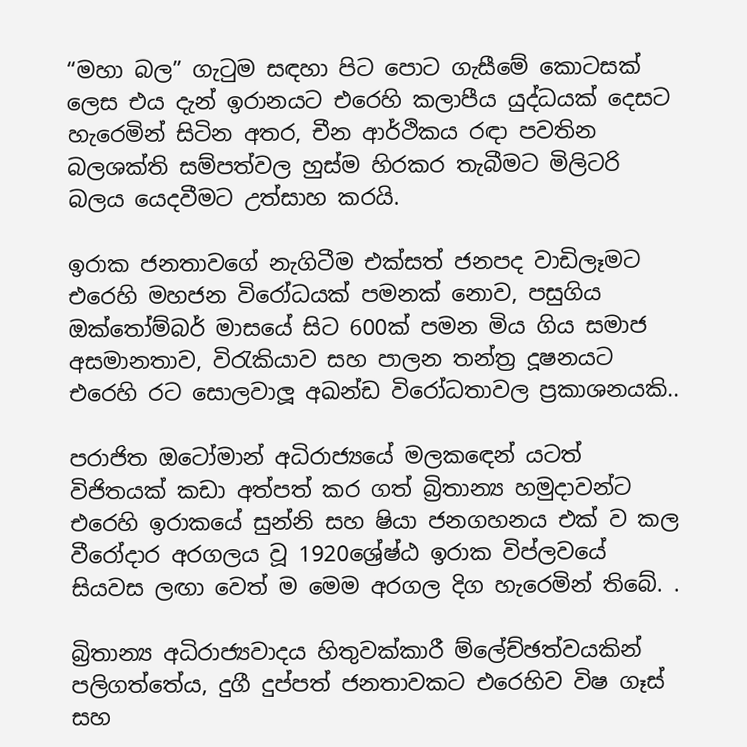“මහා බල” ගැටුම සඳහා පිට පොට ගැසීමේ කොටසක් ලෙස එය දැන් ඉරානයට එරෙහි කලාපීය යුද්ධයක් දෙසට හැරෙමින් සිටින අතර, චීන ආර්ථිකය රඳා පවතින බලශක්ති සම්පත්වල හුස්ම හිරකර තැබීමට මිලිටරි බලය යෙදවීමට උත්සාහ කරයි.

ඉරාක ජනතාවගේ නැගිටීම එක්සත් ජනපද වාඩිලෑමට එරෙහි මහජන විරෝධයක් පමනක් නොව, පසුගිය ඔක්තෝම්බර් මාසයේ සිට 600ක් පමන මිය ගිය සමාජ අසමානතාව, විරැකියාව සහ පාලන තන්ත්‍ර දූෂනයට එරෙහි රට සොලවාලූ අඛන්ඩ විරෝධතාවල ප්‍රකාශනයකි..

පරාජිත ඔටෝමාන් අධිරාජ්‍යයේ මලකඳෙන් යටත් විජිතයක් කඩා අත්පත් කර ගත් බ්‍රිතාන්‍ය හමුදාවන්ට එරෙහි ඉරාකයේ සුන්නි සහ ෂියා ජනගහනය එක් ව කල වීරෝදාර අරගලය වූ 1920ශ්‍රේෂ්ඨ ඉරාක විප්ලවයේ සියවස ලඟා වෙත් ම මෙම අරගල දිග හැරෙමින් තිබේ. .

බ්‍රිතාන්‍ය අධිරාජ්‍යවාදය හිතුවක්කාරී ම්ලේච්ඡත්වයකින් පලිගත්තේය, දුගී දුප්පත් ජනතාවකට එරෙහිව විෂ ගෑස් සහ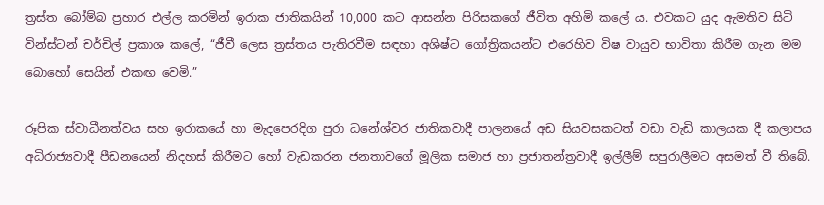ත්‍රස්ත බෝම්බ ප්‍රහාර එල්ල කරමින් ඉරාක ජාතිකයින් 10,000 කට ආසන්න පිරිසකගේ ජීවිත අහිමි කලේ ය. එවකට යුද ඇමතිව සිටි වින්ස්ටන් චර්චිල් ප්‍රකාශ කලේ, “ජීවී ලෙස ත්‍රස්තය පැතිරවීම සඳහා අශිෂ්ට ගෝත්‍රිකයන්ට එරෙහිව විෂ වායුව භාවිතා කිරීම ගැන මම බොහෝ සෙයින් එකඟ වෙමි.”

රූපික ස්වාධීනත්වය සහ ඉරාකයේ හා මැදපෙරදිග පුරා ධනේශ්වර ජාතිකවාදී පාලනයේ අඩ සියවසකටත් වඩා වැඩි කාලයක දී කලාපය අධිරාජ්‍යවාදී පීඩනයෙන් නිදහස් කිරීමට හෝ වැඩකරන ජනතාවගේ මූලික සමාජ හා ප්‍රජාතන්ත්‍රවාදී ඉල්ලීම් සපුරාලීමට අසමත් වී තිබේ.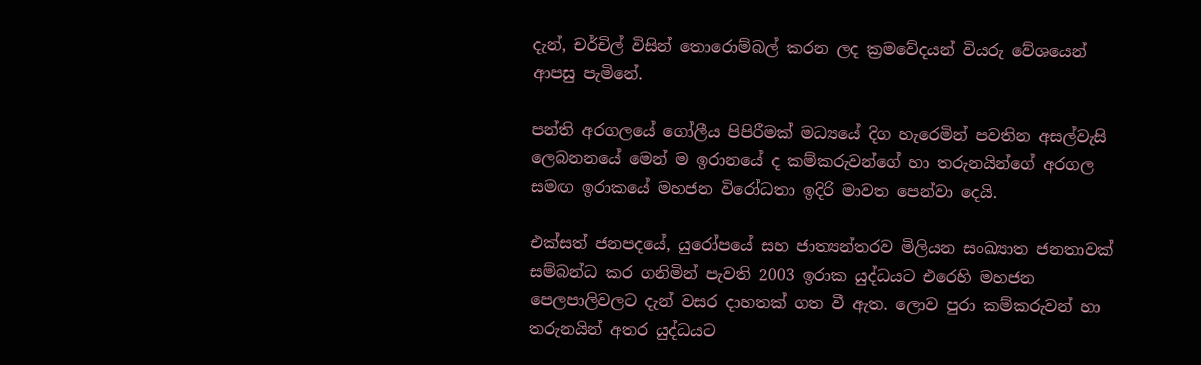දැන්, චර්චිල් විසින් තොරොම්බල් කරන ලද ක්‍රමවේදයන් වියරු වේශයෙන් ආපසු පැමිනේ.

පන්ති අරගලයේ ගෝලීය පිපිරීමක් මධ්‍යයේ දිග හැරෙමින් පවතින අසල්වැසි ලෙබනනයේ මෙන් ම ඉරානයේ ද කම්කරුවන්ගේ හා තරුනයින්ගේ අරගල සමඟ ඉරාකයේ මහජන විරෝධතා ඉදිරි මාවත පෙන්වා දෙයි.

එක්සත් ජනපදයේ, යුරෝපයේ සහ ජාත්‍යන්තරව මිලියන සංඛ්‍යාත ජනතාවක් සම්බන්ධ කර ගනිමින් පැවති 2003 ඉරාක යුද්ධයට එරෙහි මහජන පෙලපාලිවලට දැන් වසර දාහතක් ගත වී ඇත. ලොව පුරා කම්කරුවන් හා තරුනයින් අතර යුද්ධයට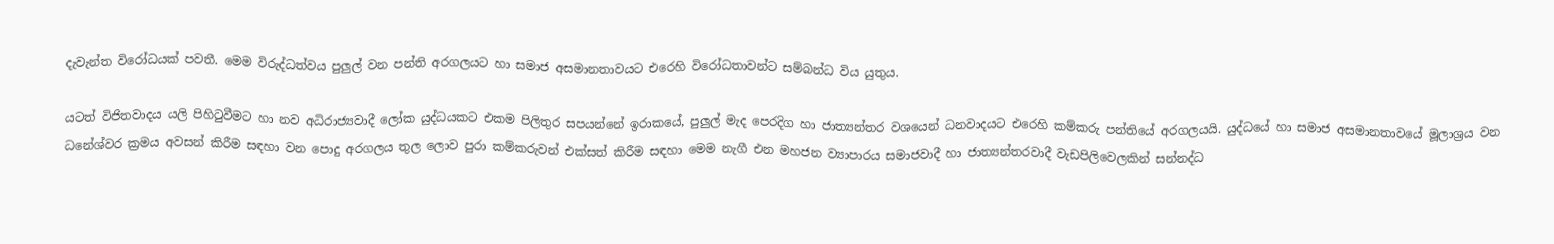දැවැන්ත විරෝධයක් පවතී. මෙම විරුද්ධත්වය පුලුල් වන පන්ති අරගලයට හා සමාජ අසමානතාවයට එරෙහි විරෝධතාවන්ට සම්බන්ධ විය යුතුය.

යටත් විජිතවාදය යලි පිහිටුවීමට හා නව අධිරාජ්‍යවාදී ලෝක යුද්ධයකට එකම පිලිතුර සපයන්නේ ඉරාකයේ, පුලුල් මැද පෙරදිග හා ජාත්‍යන්තර වශයෙන් ධනවාදයට එරෙහි කම්කරු පන්තියේ අරගලයයි. යුද්ධයේ හා සමාජ අසමානතාවයේ මූලාශ්‍රය වන ධනේශ්වර ක්‍රමය අවසන් කිරීම සඳහා වන පොදු අරගලය තුල ලොව පුරා කම්කරුවන් එක්සත් කිරීම සඳහා මෙම නැගී එන මහජන ව්‍යාපාරය සමාජවාදී හා ජාත්‍යන්තරවාදී වැඩපිලිවෙලකින් සන්නද්ධ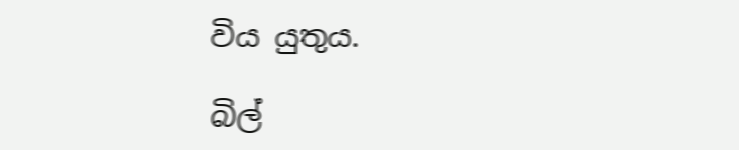විය යුතුය.

බිල්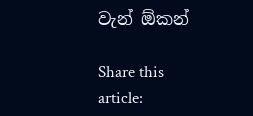වැන් ඕකන්

Share this article: